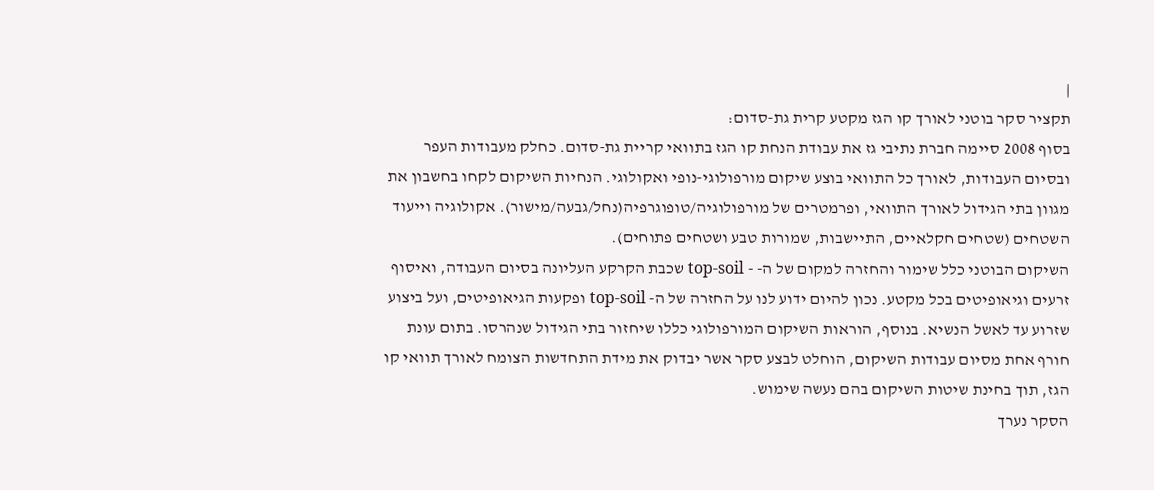|
תקציר סקר בוטני לאורך קו הגז מקטע קרית גת-סדום:
בסוף 2008 סיימה חברת נתיבי גז את עבודת הנחת קו הגז בתוואי קריית גת-סדום. כחלק מעבודות העפר ובסיום העבודות, לאורך כל התוואי בוצע שיקום מורפולוגי-נופי ואקולוגי. הנחיות השיקום לקחו בחשבון את מגוון בתי הגידול לאורך התוואי, ופרמטרים של מורפולוגיה/טופוגרפיה(נחל/גבעה/מישור). אקולוגיה וייעוד השטחים (שטחים חקלאיים, התיישבות, שמורות טבע ושטחים פתוחים).
השיקום הבוטני כלל שימור והחזרה למקום של ה- - top-soil שכבת הקרקע העליונה בסיום העבודה, ואיסוף זרעים וגיאופיטים בכל מקטע. נכון להיום ידוע לנו על החזרה של ה- top-soil ופקעות הגיאופיטים, ועל ביצוע שזרוע עד לאשל הנשיא. בנוסף, הוראות השיקום המורפולוגי כללו שיחזור בתי הגידול שנהרסו. בתום עונת חורף אחת מסיום עבודות השיקום, הוחלט לבצע סקר אשר יבדוק את מידת התחדשות הצומח לאורך תוואי קו הגז, תוך בחינת שיטות השיקום בהם נעשה שימוש.
הסקר נערך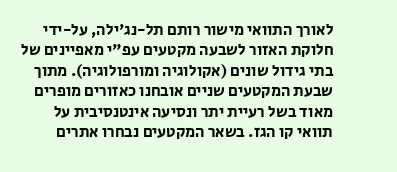לאורך התוואי מישור רותם תל-נג'ילה, על-ידי חלוקת האזור לשבעה מקטעים עפ"י מאפיינים של בתי גידול שונים (אקולוגיה ומורפולוגיה). מתוך שבעת המקטעים שניים אובחנו כאזורים מופרים מאוד בשל רעיית יתר ונסיעה אינטנסיבית על תוואי קו הגז. בשאר המקטעים נבחרו אתרים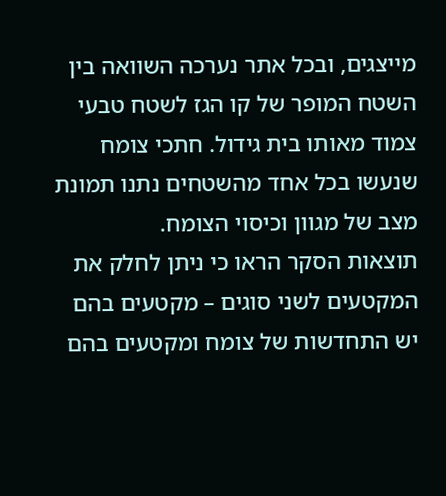מייצגים, ובכל אתר נערכה השוואה בין השטח המופר של קו הגז לשטח טבעי צמוד מאותו בית גידול. חתכי צומח שנעשו בכל אחד מהשטחים נתנו תמונת מצב של מגוון וכיסוי הצומח.
תוצאות הסקר הראו כי ניתן לחלק את המקטעים לשני סוגים – מקטעים בהם יש התחדשות של צומח ומקטעים בהם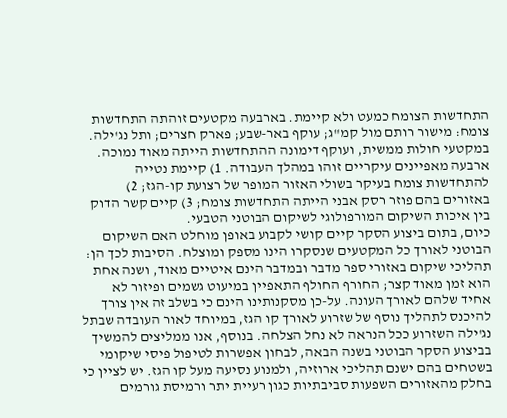התחדשות הצומח כמעט ולא קיימת. בארבעה מקטעים זוהתה התחדשות צומח: מישור רותם מול קמ"ג; עוקף באר-שבע; פארק חצרים; ותל נג'ילה. במקטעי חולות ממשית, ועוקף דימונה ההתחדשות הייתה מאוד נמוכה. ארבעה מאפיינים עיקריים זוהו במהלך העבודה. 1) קיימת נטייה להתחדשות צומח בעיקר בשולי האזור המופר של רצועת קו-הגז; 2) באזורים בהם פוזר רסק אבני הייתה התחדשות צומח; 3) קיים קשר הדוק בין איכות השיקום המורפולוגי לשיקום הבוטני הטבעי.
כיום, בתום ביצוע הסקר קיים קושי לקבוע באופן מוחלט האם השיקום הבוטני לאורך כל המקטעים שנסקרו הינו מספק ומוצלח. הסיבות לכך הן: תהליכי שיקום באזורי ספר מדבר ובמדבר הינם איטיים מאוד, ושנה אחת הוא זמן מאוד קצר; החורף החולף התאפיין במיעוט גשמים ופיזור לא אחיד שלהם לאורך העונה. על-כן מסקנותינו הינם כי בשלב זה אין צורך להיכנס לתהליך נוסף של שזרוע לאורך קו הגז, במיוחד לאור העובדה שבתל נג'ילה השזרוע ככל הנראה לא נחל הצלחה. בנוסף, אנו ממליצים להמשיך בביצוע הסקר הבוטני בשנה הבאה, לבחון אפשרות לטיפול פיסי שיקומי בשטחים בהם ישנם תהליכי ארוזיה, ולמנוע נסיעה מעל קו הגז. יש לציין כי בחלק מהאזורים השפעות סביבתיות כגון רעיית יתר ורמיסת גורמים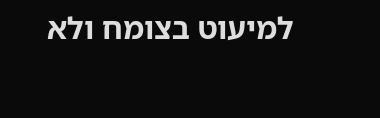למיעוט בצומח ולא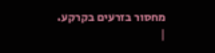מחסור בזרעים בקרקע.
|